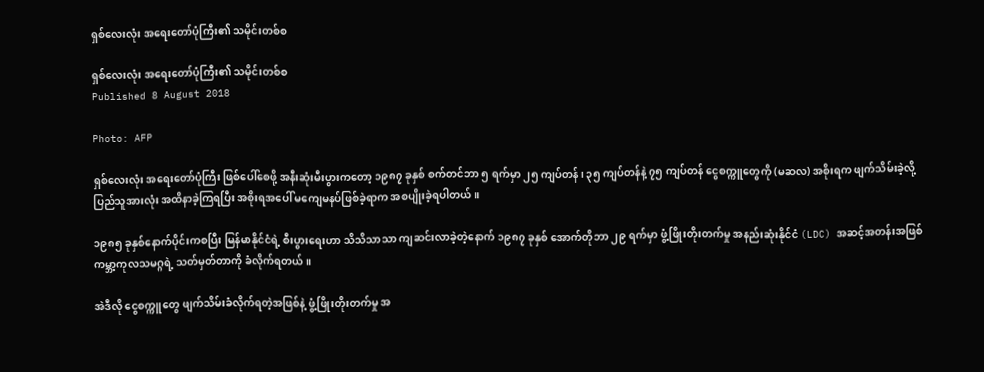ရှစ်လေးလုံး အရေးတော်ပုံကြီး၏ သမိုင်းတစ်စ

ရှစ်လေးလုံး အရေးတော်ပုံကြီး၏ သမိုင်းတစ်စ
Published 8 August 2018

Photo: AFP

ရှစ်လေးလုံး အရေးတော်ပုံကြီး ဖြစ်ပေါ်စေဖို့ အနီးဆုံးမီးပွားကတော့ ၁၉၈၇ ခုနှစ် စက်တင်ဘာ ၅ ရက်မှာ ၂၅ ကျပ်တန်၊ ၃၅ ကျပ်တန်နဲ့ ၇၅ ကျပ်တန် ငွေစက္ကူတွေကို (မဆလ) အစိုးရက ဖျက်သိမ်းခဲ့လို့ ပြည်သူအားလုံး အထိနာခဲ့ကြရပြီး အစိုးရအပေါ် မကျေမနပ်ဖြစ်ခဲ့ရာက အစပျိုးခဲ့ရပါတယ်။

၁၉၈၅ ခုနှစ်နောက်ပိုင်းကစပြီး မြန်မာနိုင်ငံရဲ့ စီးပွားရေးဟာ သိသိသာသာ ကျဆင်းလာခဲ့တဲ့နောက် ၁၉၈၇ ခုနှစ် အောက်တိုဘာ ၂၉ ရက်မှာ ဖွံ့ဖြိုးတိုးတက်မှု အနည်းဆုံးနိုင်ငံ (LDC) အဆင့်အတန်းအဖြစ် ကမ္ဘာ့ကုလသမဂ္ဂရဲ့ သတ်မှတ်တာကို ခံလိုက်ရတယ်။

အဲဒီလို ငွေစက္ကူတွေ ဖျက်သိမ်းခံလိုက်ရတဲ့အဖြစ်နဲ့ ဖွံ့ဖြိုးတိုးတက်မှု အ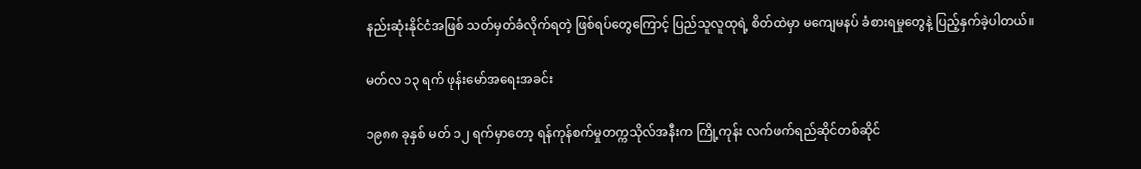နည်းဆုံးနိုင်ငံအဖြစ် သတ်မှတ်ခံလိုက်ရတဲ့ ဖြစ်ရပ်တွေကြောင့် ပြည်သူလူထုရဲ့ စိတ်ထဲမှာ မကျေမနပ် ခံစားရမှုတွေနဲ့ ပြည့်နှက်ခဲ့ပါတယ်။

မတ်လ ၁၃ ရက် ဖုန်းမော်အရေးအခင်း

၁၉၈၈ ခုနှစ် မတ် ၁၂ ရက်မှာတော့ ရန်ကုန်စက်မှုတက္ကသိုလ်အနီးက ကြို့ကုန်း လက်ဖက်ရည်ဆိုင်တစ်ဆိုင်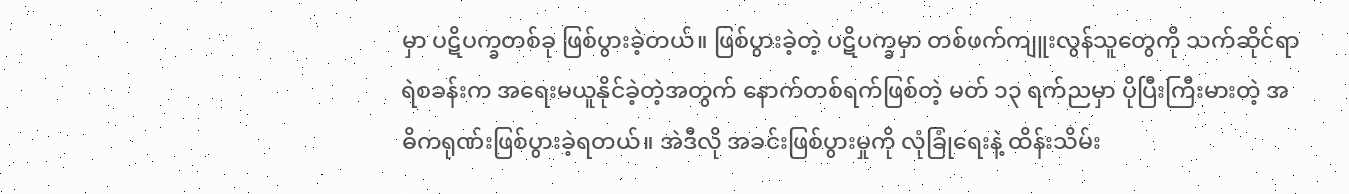မှာ ပဋိပက္ခတစ်ခု ဖြစ်ပွားခဲ့တယ်။ ဖြစ်ပွားခဲ့တဲ့ ပဋိပက္ခမှာ တစ်ဖက်ကျူးလွန်သူတွေကို သက်ဆိုင်ရာရဲစခန်းက အရေးမယူနိုင်ခဲ့တဲ့အတွက် နောက်တစ်ရက်ဖြစ်တဲ့ မတ် ၁၃ ရက်ညမှာ ပိုပြီးကြီးမားတဲ့ အဓိကရုဏ်းဖြစ်ပွားခဲ့ရတယ်။ အဲဒီလို အခင်းဖြစ်ပွားမှုကို လုံခြုံရေးနဲ့ ထိန်းသိမ်း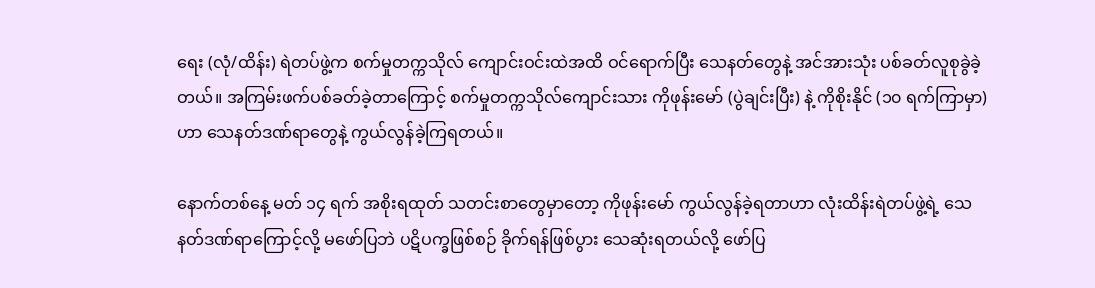ရေး (လုံ/ထိန်း) ရဲတပ်ဖွဲ့က စက်မှုတက္ကသိုလ် ကျောင်းဝင်းထဲအထိ ဝင်ရောက်ပြီး သေနတ်တွေနဲ့ အင်အားသုံး ပစ်ခတ်လူစုခွဲခဲ့တယ်။ အကြမ်းဖက်ပစ်ခတ်ခဲ့တာကြောင့် စက်မှုတက္ကသိုလ်ကျောင်းသား ကိုဖုန်းမော် (ပွဲချင်းပြီး) နဲ့ ကိုစိုးနိုင် (၁၀ ရက်ကြာမှာ) ဟာ သေနတ်ဒဏ်ရာတွေနဲ့ ကွယ်လွန်ခဲ့ကြရတယ်။

နောက်တစ်နေ့ မတ် ၁၄ ရက် အစိုးရထုတ် သတင်းစာတွေမှာတော့ ကိုဖုန်းမော် ကွယ်လွန်ခဲ့ရတာဟာ လုံးထိန်းရဲတပ်ဖွဲ့ရဲ့ သေနတ်ဒဏ်ရာကြောင့်လို့ မဖော်ပြဘဲ ပဋိပက္ခဖြစ်စဉ် ခိုက်ရန်ဖြစ်ပွား သေဆုံးရတယ်လို့ ဖော်ပြ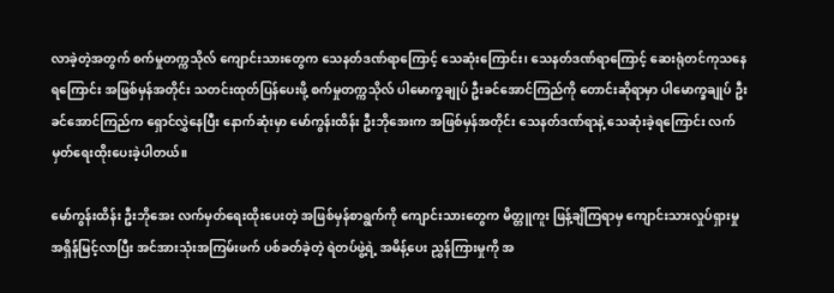လာခဲ့တဲ့အတွက် စက်မှုတက္ကသိုလ် ကျောင်းသားတွေက သေနတ်ဒဏ်ရာကြောင့် သေဆုံးကြောင်း၊ သေနတ်ဒဏ်ရာကြောင့် ဆေးရုံတင်ကုသနေရကြောင်း အဖြစ်မှန်အတိုင်း သတင်းထုတ်ပြန်ပေးဖို့ စက်မှုတက္ကသိုလ် ပါမောက္ခချုပ် ဦးခင်အောင်ကြည်ကို တောင်းဆိုရာမှာ ပါမောက္ခချုပ် ဦးခင်အောင်ကြည်က ရှောင်လွှဲနေပြီး နောက်ဆုံးမှာ မော်ကွန်းထိန်း ဦးဘိုအေးက အဖြစ်မှန်အတိုင်း သေနတ်ဒဏ်ရာနဲ့ သေဆုံးခဲ့ရကြောင်း လက်မှတ်ရေးထိုးပေးခဲ့ပါတယ်။

မော်ကွန်းထိန်း ဦးဘိုအေး လက်မှတ်ရေးထိုးပေးတဲ့ အဖြစ်မှန်စာရွက်ကို ကျောင်းသားတွေက မိတ္တူကူး ဖြန့်ချိကြရာမှ ကျောင်းသားလှုပ်ရှားမှု အရှိန်မြင့်လာပြီး အင်အားသုံးအကြမ်းဖက် ပစ်ခတ်ခဲ့တဲ့ ရဲတပ်ဖွဲ့ရဲ့ အမိန့်ပေး ညွှန်ကြားမှုကို အ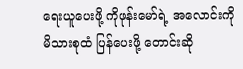ရေးယူပေးဖို့ ကိုဖုန်းမော်ရဲ့ အလောင်းကို မိသားစုထံ ပြန်ပေးဖို့ တောင်းဆို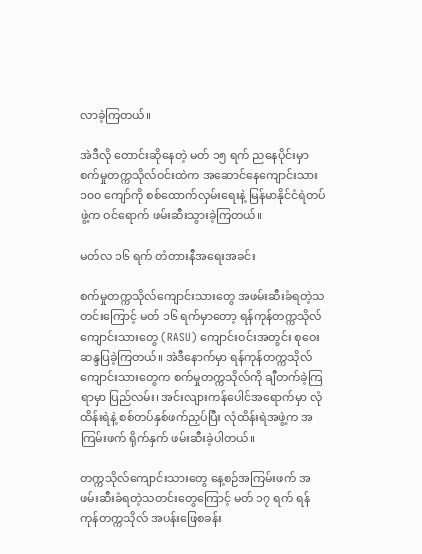လာခဲ့ကြတယ်။

အဲဒီလို တောင်းဆိုနေတဲ့ မတ် ၁၅ ရက် ညနေပိုင်းမှာ စက်မှုတက္ကသိုလ်ဝင်းထဲက အဆောင်နေကျောင်းသား ၁၀၀ ကျော်ကို စစ်ထောက်လှမ်းရေးနဲ့ မြန်မာနိုင်ငံရဲတပ်ဖွဲ့က ဝင်ရောက် ဖမ်းဆီးသွားခဲ့ကြတယ်။

မတ်လ ၁၆ ရက် တံတားနီအရေးအခင်း

စက်မှုတက္ကသိုလ်ကျောင်းသားတွေ အဖမ်းဆီးခံရတဲ့သတင်းကြောင့် မတ် ၁၆ ရက်မှာတော့ ရန်ကုန်တက္ကသိုလ်ကျောင်းသားတွေ (RASU) ကျောင်းဝင်းအတွင်း စုဝေး ဆန္ဒပြခဲ့ကြတယ်။ အဲဒီနောက်မှာ ရန်ကုန်တက္ကသိုလ်ကျောင်းသားတွေက စက်မှုတက္ကသိုလ်ကို ချီတက်ခဲ့ကြရာမှာ ပြည်လမ်း၊ အင်းလျားကန်ပေါင်အရောက်မှာ လုံထိန်းရဲနဲ့ စစ်တပ်နှစ်ဖက်ညှပ်ပြီး လုံထိန်းရဲအဖွဲ့က အကြမ်းဖက် ရိုက်နှက် ဖမ်းဆီးခဲ့ပါတယ်။

တက္ကသိုလ်ကျောင်းသားတွေ နေ့စဉ်အကြမ်းဖက် အဖမ်းဆီးခံရတဲ့သတင်းတွေကြောင့် မတ် ၁၇ ရက် ရန်ကုန်တက္ကသိုလ် အပန်းဖြေစခန်း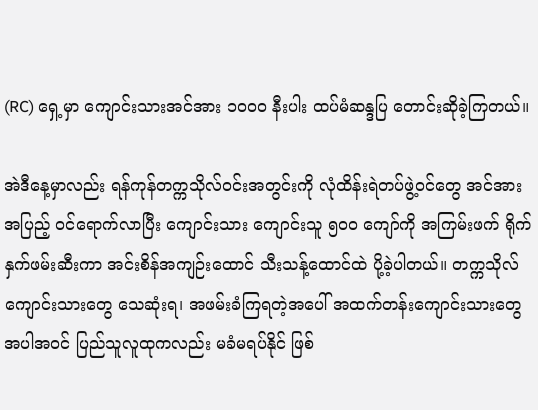(RC) ရှေ့မှာ ကျောင်းသားအင်အား ၁၀၀၀ နီးပါး ထပ်မံဆန္ဒပြ တောင်းဆိုခဲ့ကြတယ်။

အဲဒီနေ့မှာလည်း ရန်ကုန်တက္ကသိုလ်ဝင်းအတွင်းကို လုံထိန်းရဲတပ်ဖွဲ့ဝင်တွေ အင်အားအပြည့် ဝင်ရောက်လာပြီး ကျောင်းသား ကျောင်းသူ ၅၀၀ ကျော်ကို အကြမ်းဖက် ရိုက်နှက်ဖမ်းဆီးကာ အင်းစိန်အကျဉ်းထောင် သီးသန့်ထောင်ထဲ ပို့ခဲ့ပါတယ်။ တက္ကသိုလ် ကျောင်းသားတွေ သေဆုံးရ၊ အဖမ်းခံကြရတဲ့အပေါ် အထက်တန်းကျောင်းသားတွေ အပါအဝင် ပြည်သူလူထုကလည်း မခံမရပ်နိုင် ဖြစ်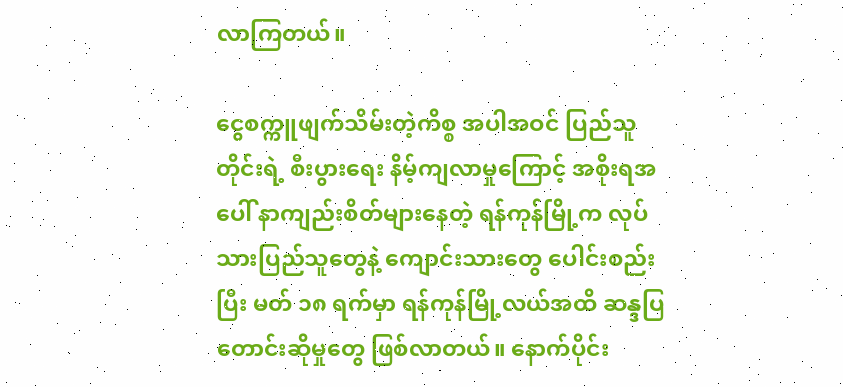လာကြတယ်။

ငွေစက္ကူဖျက်သိမ်းတဲ့ကိစ္စ အပါအဝင် ပြည်သူတိုင်းရဲ့ စီးပွားရေး နိမ့်ကျလာမှုကြောင့် အစိုးရအပေါ် နာကျည်းစိတ်များနေတဲ့ ရန်ကုန်မြို့က လုပ်သားပြည်သူတွေနဲ့ ကျောင်းသားတွေ ပေါင်းစည်းပြီး မတ် ၁၈ ရက်မှာ ရန်ကုန်မြို့လယ်အထိ ဆန္ဒပြ တောင်းဆိုမှုတွေ ဖြစ်လာတယ်။ နောက်ပိုင်း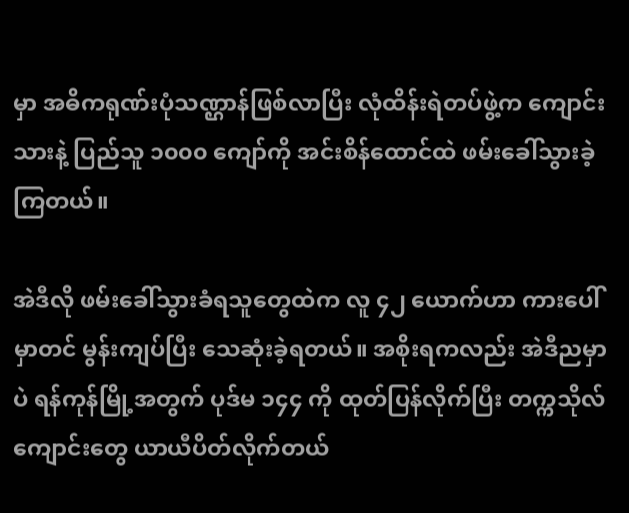မှာ အဓိကရုဏ်းပုံသဏ္ဌာန်ဖြစ်လာပြီး လုံထိန်းရဲတပ်ဖွဲ့က ကျောင်းသားနဲ့ ပြည်သူ ၁၀၀၀ ကျော်ကို အင်းစိန်ထောင်ထဲ ဖမ်းခေါ်သွားခဲ့ကြတယ်။

အဲဒီလို ဖမ်းခေါ်သွားခံရသူတွေထဲက လူ ၄၂ ယောက်ဟာ ကားပေါ်မှာတင် မွန်းကျပ်ပြီး သေဆုံးခဲ့ရတယ်။ အစိုးရကလည်း အဲဒီညမှာပဲ ရန်ကုန်မြို့အတွက် ပုဒ်မ ၁၄၄ ကို ထုတ်ပြန်လိုက်ပြီး တက္ကသိုလ်ကျောင်းတွေ ယာယီပိတ်လိုက်တယ်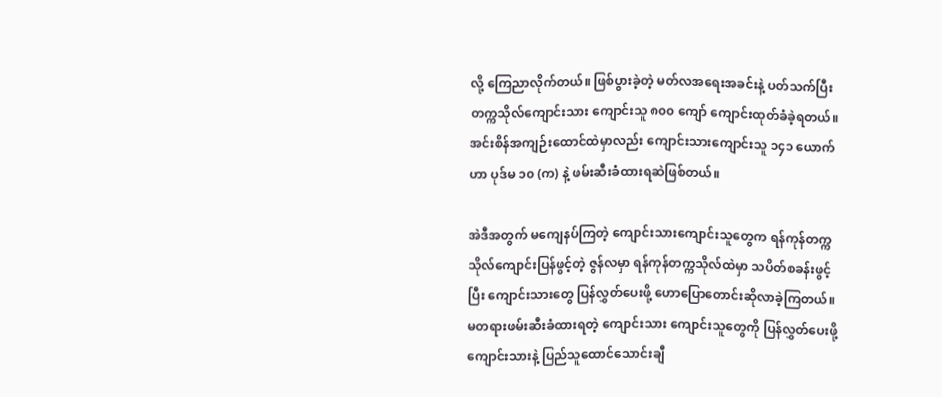လို့ ကြေညာလိုက်တယ်။ ဖြစ်ပွားခဲ့တဲ့ မတ်လအရေးအခင်းနဲ့ ပတ်သက်ပြီး တက္ကသိုလ်ကျောင်းသား ကျောင်းသူ ၈၀၀ ကျော် ကျောင်းထုတ်ခံခဲ့ရတယ်။ အင်းစိန်အကျဉ်းထောင်ထဲမှာလည်း ကျောင်းသားကျောင်းသူ ၁၄၁ ယောက်ဟာ ပုဒ်မ ၁၀ (က) နဲ့ ဖမ်းဆီးခံထားရဆဲဖြစ်တယ်။

အဲဒီအတွက် မကျေနပ်ကြတဲ့ ကျောင်းသားကျောင်းသူတွေက ရန်ကုန်တက္ကသိုလ်ကျောင်းပြန်ဖွင့်တဲ့ ဇွန်လမှာ ရန်ကုန်တက္ကသိုလ်ထဲမှာ သပိတ်စခန်းဖွင့်ပြီး ကျောင်းသားတွေ ပြန်လွှတ်ပေးဖို့ ဟောပြောတောင်းဆိုလာခဲ့ကြတယ်။ မတရားဖမ်းဆီးခံထားရတဲ့ ကျောင်းသား ကျောင်းသူတွေကို ပြန်လွှတ်ပေးဖို့ ကျောင်းသားနဲ့ ပြည်သူထောင်သောင်းချီ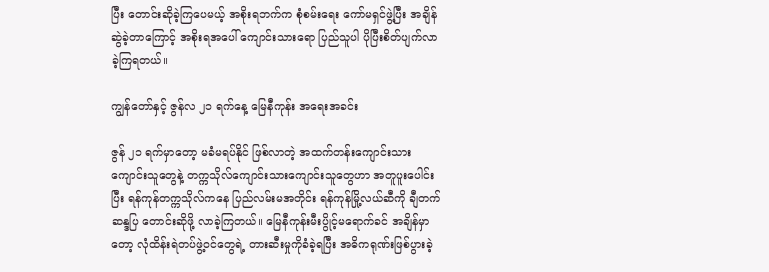ပြီး တောင်းဆိုခဲ့ကြပေမယ့် အစိုးရဘက်က စုံစမ်းရေး ကော်မရှင်ဖွဲ့ပြီး အချိန်ဆွဲခဲ့တာကြောင့် အစိုးရအပေါ် ကျောင်းသားရော ပြည်သူပါ ပိုပြီးစိတ်ပျက်လာခဲ့ကြရတယ်။

ကျွန်တော်နှင့် ဇွန်လ ၂၁ ရက်နေ့ မြေနီကုန်း အရေးအခင်း

ဇွန် ၂၁ ရက်မှာတော့ မခံမရပ်နိုင် ဖြစ်လာတဲ့ အထက်တန်းကျောင်းသား ကျောင်းသူတွေနဲ့ တက္ကသိုလ်ကျောင်းသားကျောင်းသူတွေဟာ အတူပူးပေါင်းပြီး ရန်ကုန်တက္ကသိုလ်ကနေ ပြည်လမ်းမအတိုင်း ရန်ကုန်မြို့လယ်ဆီကို ချီတက်ဆန္ဒပြ တောင်းဆိုဖို့ လာခဲ့ကြတယ်။ မြေနီကုန်းမီးပွိုင့်မရောက်ခင် အချိန်မှာတော့ လုံထိန်းရဲတပ်ဖွဲ့ဝင်တွေရဲ့ တားဆီးမှုကိုခံခဲ့ရပြီး အဓိကရုဏ်းဖြစ်ပွားခဲ့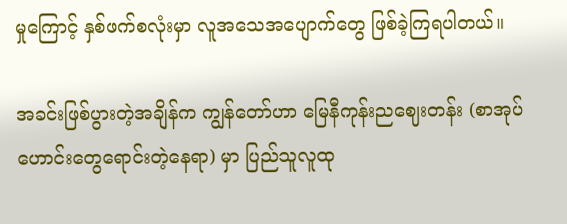မှုကြောင့် နှစ်ဖက်စလုံးမှာ လူအသေအပျောက်တွေ ဖြစ်ခဲ့ကြရပါတယ်။

အခင်းဖြစ်ပွားတဲ့အချိန်က ကျွန်တော်ဟာ မြေနီကုန်းညဈေးတန်း (စာအုပ်ဟောင်းတွေရောင်းတဲ့နေရာ) မှာ ပြည်သူလူထု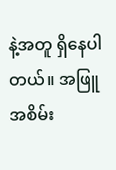နဲ့အတူ ရှိနေပါတယ်။ အဖြူအစိမ်း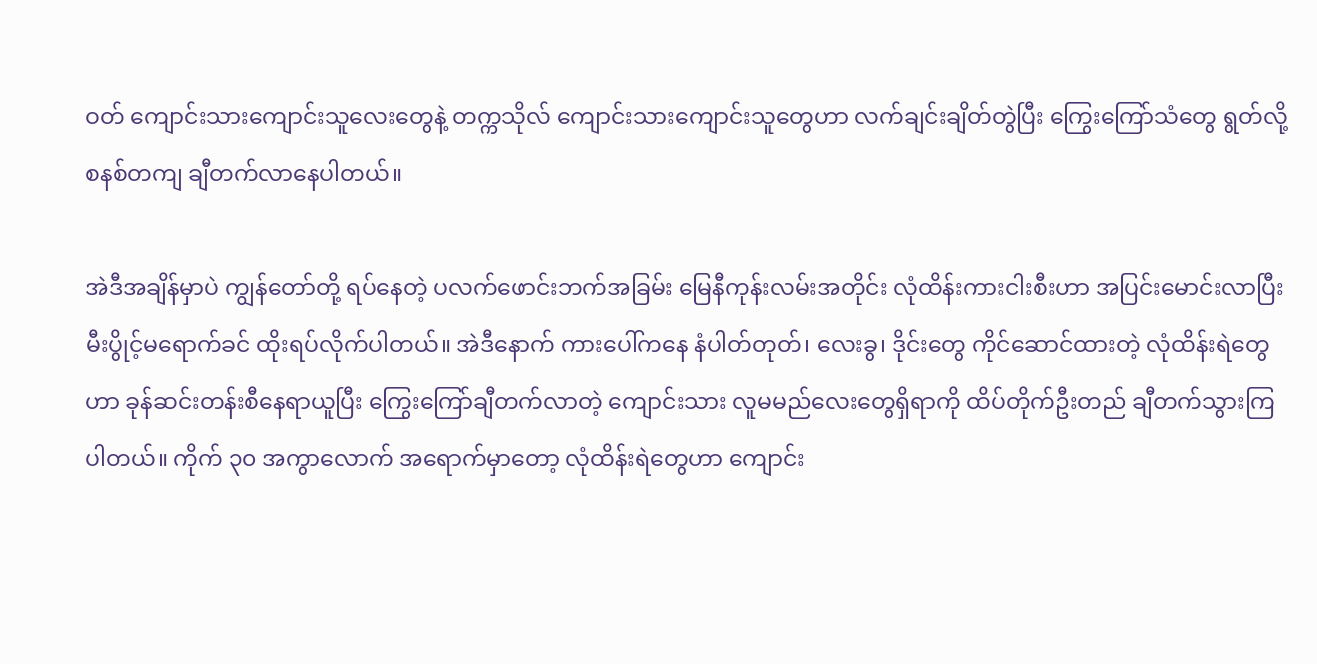ဝတ် ကျောင်းသားကျောင်းသူလေးတွေနဲ့ တက္ကသိုလ် ကျောင်းသားကျောင်းသူတွေဟာ လက်ချင်းချိတ်တွဲပြီး ကြွေးကြော်သံတွေ ရွတ်လို့ စနစ်တကျ ချီတက်လာနေပါတယ်။

အဲဒီအချိန်မှာပဲ ကျွန်တော်တို့ ရပ်နေတဲ့ ပလက်ဖောင်းဘက်အခြမ်း မြေနီကုန်းလမ်းအတိုင်း လုံထိန်းကားငါးစီးဟာ အပြင်းမောင်းလာပြီး မီးပွိုင့်မရောက်ခင် ထိုးရပ်လိုက်ပါတယ်။ အဲဒီနောက် ကားပေါ်ကနေ နံပါတ်တုတ်၊ လေးခွ၊ ဒိုင်းတွေ ကိုင်ဆောင်ထားတဲ့ လုံထိန်းရဲတွေဟာ ခုန်ဆင်းတန်းစီနေရာယူပြီး ကြွေးကြော်ချီတက်လာတဲ့ ကျောင်းသား လူမမည်လေးတွေရှိရာကို ထိပ်တိုက်ဦးတည် ချီတက်သွားကြပါတယ်။ ကိုက် ၃၀ အကွာလောက် အရောက်မှာတော့ လုံထိန်းရဲတွေဟာ ကျောင်း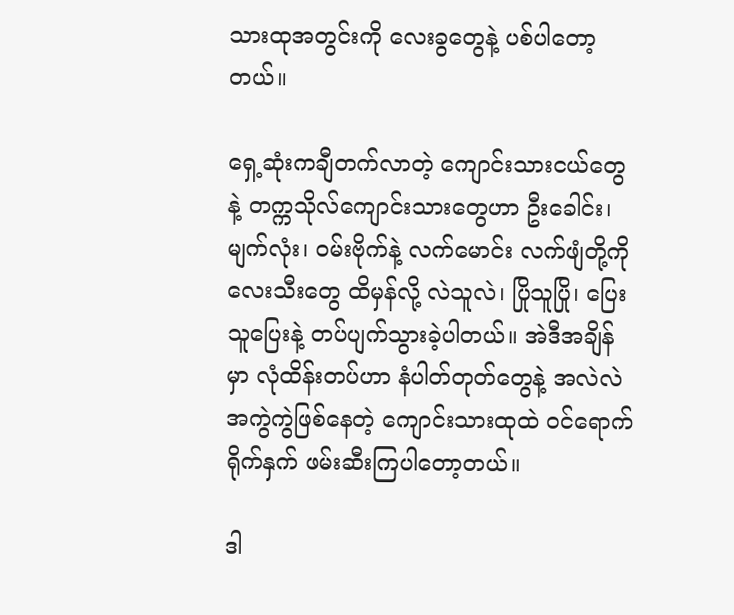သားထုအတွင်းကို လေးခွတွေနဲ့ ပစ်ပါတော့တယ်။

ရှေ့ဆုံးကချီတက်လာတဲ့ ကျောင်းသားငယ်တွေနဲ့ တက္ကသိုလ်ကျောင်းသားတွေဟာ ဦးခေါင်း၊ မျက်လုံး၊ ဝမ်းဗိုက်နဲ့ လက်မောင်း လက်ဖျံတို့ကို လေးသီးတွေ ထိမှန်လို့ လဲသူလဲ၊ ပြိုသူပြို၊ ပြေးသူပြေးနဲ့ တပ်ပျက်သွားခဲ့ပါတယ်။ အဲဒီအချိန်မှာ လုံထိန်းတပ်ဟာ နံပါတ်တုတ်တွေနဲ့ အလဲလဲ အကွဲကွဲဖြစ်နေတဲ့ ကျောင်းသားထုထဲ ဝင်ရောက်ရိုက်နှက် ဖမ်းဆီးကြပါတော့တယ်။

ဒါ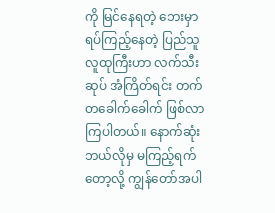ကို မြင်နေရတဲ့ ဘေးမှာ ရပ်ကြည့်နေတဲ့ ပြည်သူလူထုကြီးဟာ လက်သီးဆုပ် အံကြိတ်ရင်း တက်တခေါက်ခေါက် ဖြစ်လာကြပါတယ်။ နောက်ဆုံး ဘယ်လိုမှ မကြည့်ရက်တော့လို့ ကျွန်တော်အပါ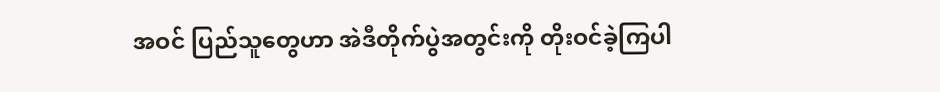အဝင် ပြည်သူတွေဟာ အဲဒီတိုက်ပွဲအတွင်းကို တိုးဝင်ခဲ့ကြပါ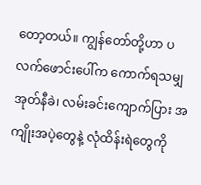တော့တယ်။ ကျွန်တော်တို့ဟာ ပလက်ဖောင်းပေါ်က ကောက်ရသမျှ အုတ်နီခဲ၊ လမ်းခင်းကျောက်ပြား အကျိုးအပဲ့တွေနဲ့ လုံထိန်းရဲတွေကို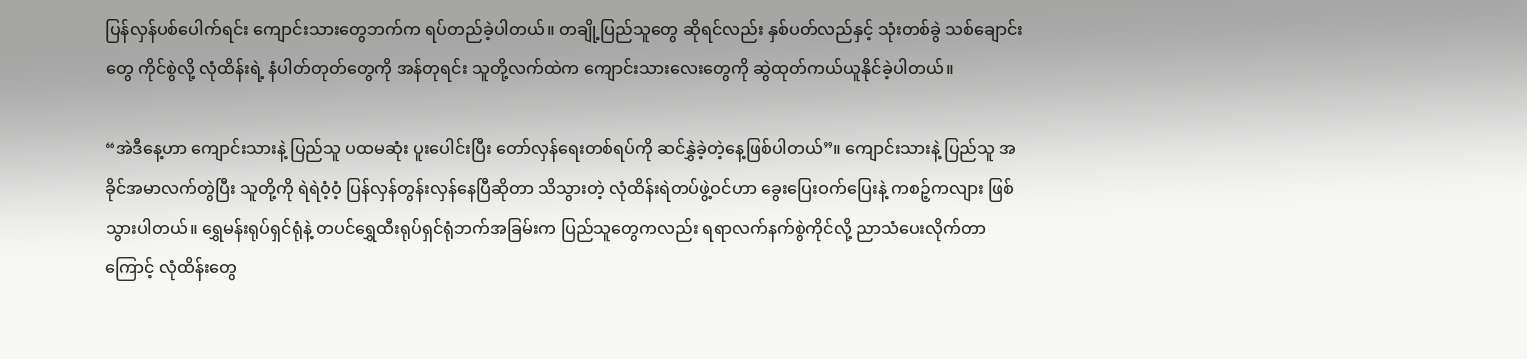ပြန်လှန်ပစ်ပေါက်ရင်း ကျောင်းသားတွေဘက်က ရပ်တည်ခဲ့ပါတယ်။ တချို့ပြည်သူတွေ ဆိုရင်လည်း နှစ်ပတ်လည်နှင့် သုံးတစ်ခွဲ သစ်ချောင်းတွေ ကိုင်စွဲလို့ လုံထိန်းရဲ့ နံပါတ်တုတ်တွေကို အန်တုရင်း သူတို့လက်ထဲက ကျောင်းသားလေးတွေကို ဆွဲထုတ်ကယ်ယူနိုင်ခဲ့ပါတယ်။

“အဲဒီနေ့ဟာ ကျောင်းသားနဲ့ ပြည်သူ ပထမဆုံး ပူးပေါင်းပြီး တော်လှန်ရေးတစ်ရပ်ကို ဆင်နွှဲခဲ့တဲ့နေ့ဖြစ်ပါတယ်”။ ကျောင်းသားနဲ့ ပြည်သူ အခိုင်အမာလက်တွဲပြီး သူတို့ကို ရဲရဲဝံ့ဝံ့ ပြန်လှန်တွန်းလှန်နေပြီဆိုတာ သိသွားတဲ့ လုံထိန်းရဲတပ်ဖွဲ့ဝင်ဟာ ခွေးပြေးဝက်ပြေးနဲ့ ကစဉ့်ကလျား ဖြစ်သွားပါတယ်။ ရွှေမန်းရုပ်ရှင်ရုံနဲ့ တပင်ရွှေထီးရုပ်ရှင်ရုံဘက်အခြမ်းက ပြည်သူတွေကလည်း ရရာလက်နက်စွဲကိုင်လို့ ညာသံပေးလိုက်တာကြောင့် လုံထိန်းတွေ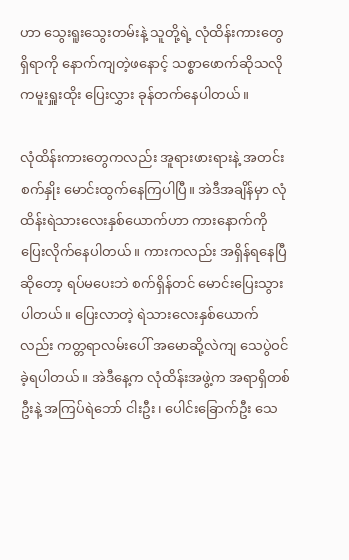ဟာ သွေးရူးသွေးတမ်းနဲ့ သူတို့ရဲ့ လုံထိန်းကားတွေရှိရာကို နောက်ကျတဲ့ဖနောင့် သစ္စာဖောက်ဆိုသလို ကမူးရှူးထိုး ပြေးလွှား ခုန်တက်နေပါတယ်။

လုံထိန်းကားတွေကလည်း အူရားဖားရားနဲ့ အတင်းစက်နှိုး မောင်းထွက်နေကြပါပြီ။ အဲဒီအချိန်မှာ လုံထိန်းရဲသားလေးနှစ်ယောက်ဟာ ကားနောက်ကို ပြေးလိုက်နေပါတယ်။ ကားကလည်း အရှိန်ရနေပြီဆိုတော့ ရပ်မပေးဘဲ စက်ရှိန်တင် မောင်းပြေးသွားပါတယ်။ ပြေးလာတဲ့ ရဲသားလေးနှစ်ယောက်လည်း ကတ္တရာလမ်းပေါ် အမောဆို့လဲကျ သေပွဲဝင်ခဲ့ရပါတယ်။ အဲဒီနေ့က လုံထိန်းအဖွဲ့က အရာရှိတစ်ဦးနဲ့ အကြပ်ရဲဘော် ငါးဦး၊ ပေါင်းခြောက်ဦး သေ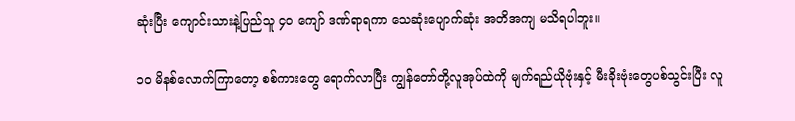ဆုံးပြီး ကျောင်းသားနဲ့ပြည်သူ ၄၀ ကျော် ဒဏ်ရာရကာ သေဆုံးပျောက်ဆုံး အတိအကျ မသိရပါဘူး။

၁၀ မိနစ်လောက်ကြာတော့ စစ်ကားတွေ ရောက်လာပြီး ကျွန်တော်တို့လူအုပ်ထဲကို မျက်ရည်ယိုဗုံးနှင့် မီးခိုးဗုံးတွေပစ်သွင်းပြီး လူ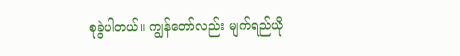စုခွဲပါတယ်။ ကျွန်တော်လည်း မျက်ရည်ယို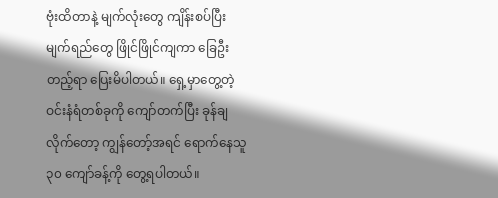ဗုံးထိတာနဲ့ မျက်လုံးတွေ ကျိန်းစပ်ပြီး မျက်ရည်တွေ ဖြိုင်ဖြိုင်ကျကာ ခြေဦးတည့်ရာ ပြေးမိပါတယ်။ ရှေ့မှာတွေ့တဲ့ ဝင်းနံရံတစ်ခုကို ကျော်တက်ပြီး ခုန်ချလိုက်တော့ ကျွန်တော့်အရင် ရောက်နေသူ ၃၀ ကျော်ခန့်ကို တွေ့ရပါတယ်။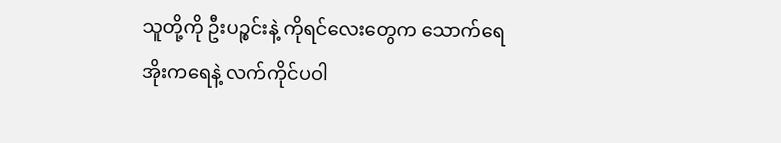သူတို့ကို ဦးပဉ္စင်းနဲ့ ကိုရင်လေးတွေက သောက်ရေအိုးကရေနဲ့ လက်ကိုင်ပဝါ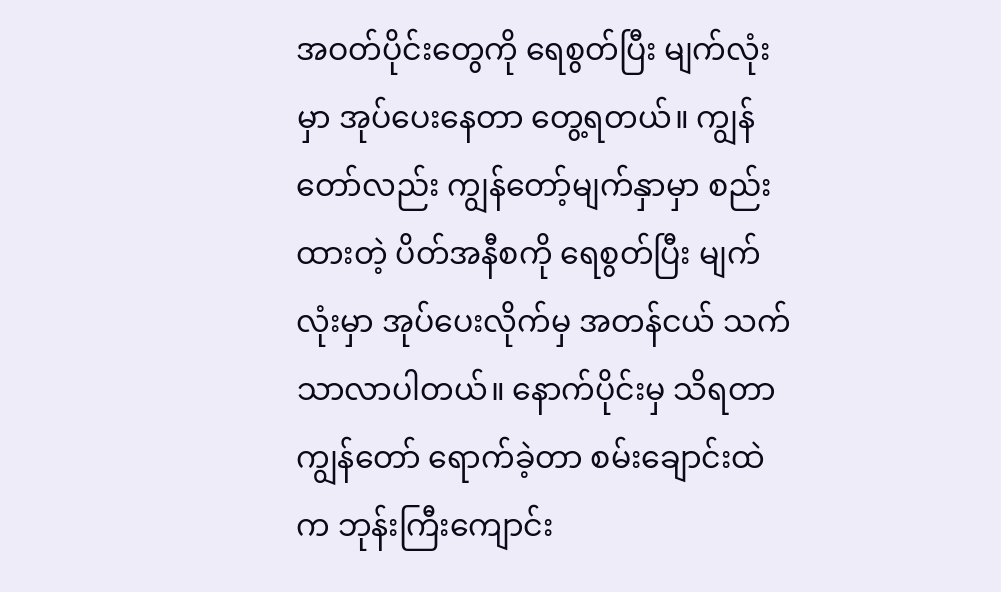အဝတ်ပိုင်းတွေကို ရေစွတ်ပြီး မျက်လုံးမှာ အုပ်ပေးနေတာ တွေ့ရတယ်။ ကျွန်တော်လည်း ကျွန်တော့်မျက်နှာမှာ စည်းထားတဲ့ ပိတ်အနီစကို ရေစွတ်ပြီး မျက်လုံးမှာ အုပ်ပေးလိုက်မှ အတန်ငယ် သက်သာလာပါတယ်။ နောက်ပိုင်းမှ သိရတာ ကျွန်တော် ရောက်ခဲ့တာ စမ်းချောင်းထဲက ဘုန်းကြီးကျောင်း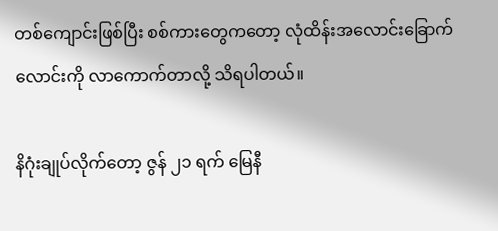တစ်ကျောင်းဖြစ်ပြီး စစ်ကားတွေကတော့ လုံထိန်းအလောင်းခြောက်လောင်းကို လာကောက်တာလို့ သိရပါတယ်။

နိဂုံးချုပ်လိုက်တော့ ဇွန် ၂၁ ရက် မြေနီ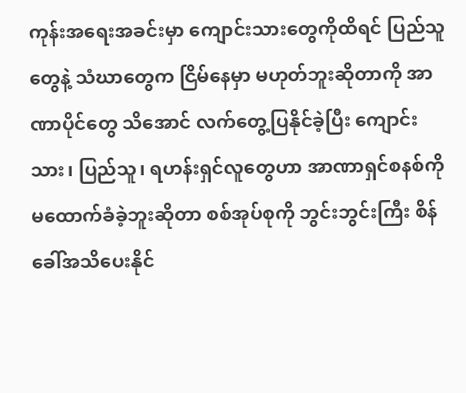ကုန်းအရေးအခင်းမှာ ကျောင်းသားတွေကိုထိရင် ပြည်သူတွေနဲ့ သံဃာတွေက ငြိမ်နေမှာ မဟုတ်ဘူးဆိုတာကို အာဏာပိုင်တွေ သိအောင် လက်တွေ့ပြနိုင်ခဲ့ပြီး ကျောင်းသား၊ ပြည်သူ၊ ရဟန်းရှင်လူတွေဟာ အာဏာရှင်စနစ်ကို မထောက်ခံခဲ့ဘူးဆိုတာ စစ်အုပ်စုကို ဘွင်းဘွင်းကြီး စိန်ခေါ်အသိပေးနိုင်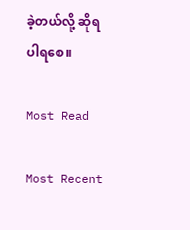ခဲ့တယ်လို့ ဆိုရပါရစေ။

Most Read

Most Recent